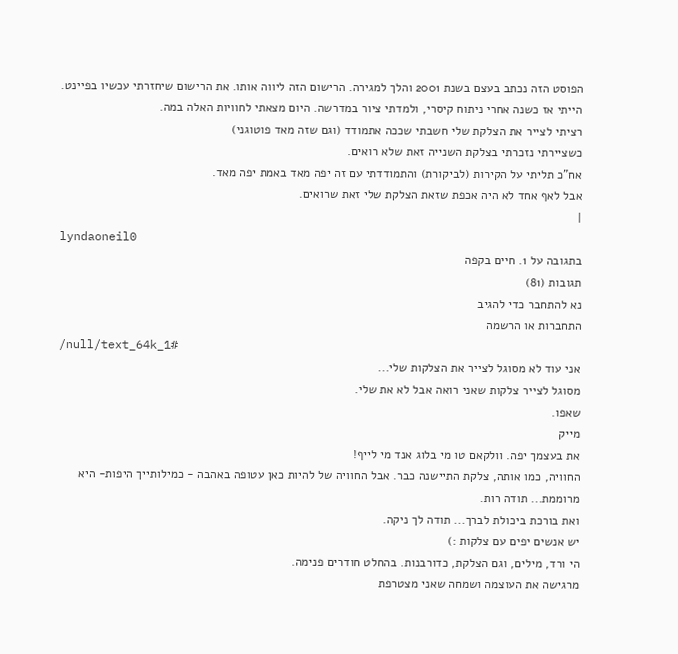הפוסט הזה נכתב בעצם בשנת 2001 והלך למגירה. הרישום הזה ליווה אותו. את הרישום שיחזרתי עכשיו בפיינט. הייתי אז כשנה אחרי ניתוח קיסרי, ולמדתי ציור במדרשה. היום מצאתי לחוויות האלה במה.
רציתי לצייר את הצלקת שלי חשבתי שככה אתמודד (וגם שזה מאד פוטוגני)
כשציירתי נזכרתי בצלקת השנייה זאת שלא רואים.
אח"כ תליתי על הקירות (לביקורת) והתמודדתי עם זה יפה מאד באמת יפה מאד.
אבל לאף אחד לא היה אכפת שזאת הצלקת שלי זאת שרואים.
|
lyndaoneil0
בתגובה על 1. חיים בקפה
תגובות (81)
נא להתחבר כדי להגיב
התחברות או הרשמה
/null/text_64k_1#
אני עוד לא מסוגל לצייר את הצלקות שלי...
מסוגל לצייר צלקות שאני רואה אבל לא את שלי.
שאפו.
מייק
את בעצמך יפה. וולקאם טו מי בלוג אנד מי לייף!
החוויה, כמו אותה, צלקת התיישנה כבר. אבל החוויה של להיות כאן עטופה באהבה - כמילותייך היפות- היא מרוממת... תודה רות.
ואת בורכת ביכולת לברך... תודה לך ניקה.
יש אנשים יפים עם צלקות :)
הי ורד, מילים, וגם הצלקת, כדורבנות. בהחלט חודרים פנימה.
מרגישה את העוצמה ושמחה שאני מצטרפת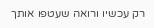רק עכשיו ורואה שעטפו אותך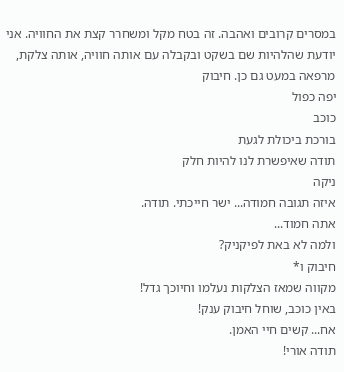במסרים קרובים ואהבה. זה בטח מקל ומשחרר קצת את החוויה. אני יודעת שהלהיות שם בשקט ובקבלה עם אותה חוויה, אותה צלקת, מרפאה במעט גם כן. חיבוק
יפה כפול
כוכב
בורכת ביכולת לגעת
תודה שאיפשרת לנו להיות חלק
ניקה
איזה תגובה חמודה... ישר חייכתי. תודה.
אתה חמוד...
ולמה לא באת לפיקניק?
חיבוק ו*
מקווה שמאז הצלקות נעלמו וחיוכך גדל!
באין כוכב, שוחל חיבוק ענק!
אח... קשים חיי האמן.
תודה אורי!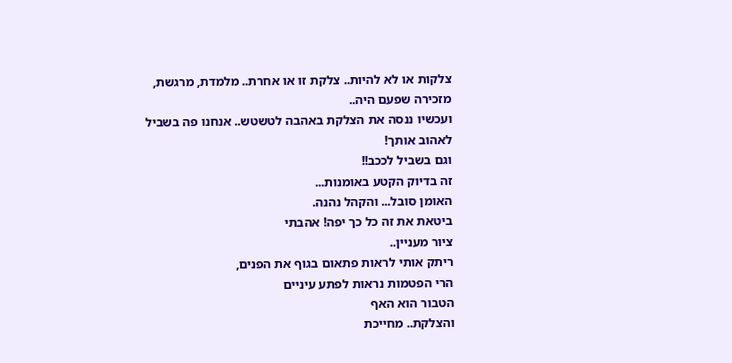צלקות או לא להיות.. צלקת זו או אחרת.. מלמדת, מרגשת, מזכירה שפעם היה..
ועכשיו ננסה את הצלקת באהבה לטשטש.. אנחנו פה בשביל לאהוב אותך!
וגם בשביל לככב!!
זה בדיוק הקטע באומנות...
האומן סובל... והקהל נהנה.
ביטאת את זה כל כך יפה! אהבתי
ציור מעניין..
ריתק אותי לראות פתאום בגוף את הפנים,
הרי הפטמות נראות לפתע עיניים
הטבור הוא האף
והצלקת.. מחייכת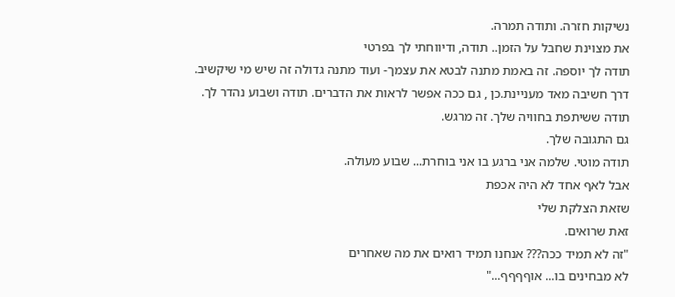נשיקות חזרה. ותודה תמרה.
את מצוינת שחבל על הזמן.. תודה, ודיווחתי לך בפרטי
תודה לך יוספה. זה באמת מתנה לבטא את עצמך- ועוד מתנה גדולה זה שיש מי שיקשיב.
דרך חשיבה מאד מעניינת.כן , גם ככה אפשר לראות את הדברים. תודה ושבוע נהדר לך.
תודה ששיתפת בחוויה שלך. זה מרגש.
גם התגובה שלך.
תודה מוטי. שלמה אני ברגע בו אני בוחרת... שבוע מעולה.
אבל לאף אחד לא היה אכפת
שזאת הצלקת שלי
זאת שרואים.
"זה לא תמיד ככה??? אנחנו תמיד רואים את מה שאחרים
לא מבחינים בו... אוףףףף..."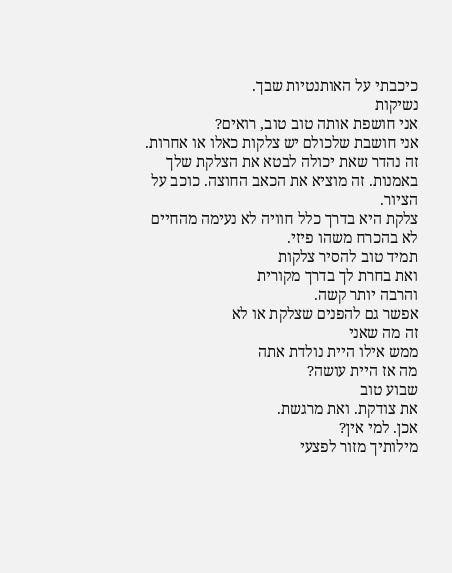כיכבתי על האותנטיות שבך.
נשיקות
אני חושפת אותה טוב טוב, רואים?
אני חושבת שלכולם יש צלקות כאלו או אחרות. זה נהדר שאת יכולה לבטא את הצלקת שלך באמנות. זה מוציא את הכאב החוצה. כוכב על הציור.
צלקת היא בדרך כלל חוויה לא נעימה מהחיים
לא בהכרח משהו פיזי.
תמיד טוב להסיר צלקות
ואת בחרת לך בדרך מקורית
והרבה יותר קשה.
אפשר גם להפנים שצלקת או לא
זה מה שאני
ממש אילו היית נולדת אתה
מה אז היית עושה?
שבוע טוב
את צודקת. ואת מרגשת.
אכן. למי אין?
מילותיך מזור לפצעי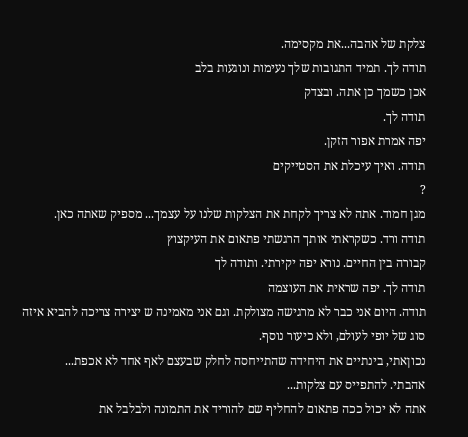צלקת של אהבה...את מקסימה.
תודה לך. תמיד התגובות שלך נעימות ונוגעות בלב
אכן כשמך כן אתה. ובצדק
תודה לך.
יפה אמרת אפור הזקן.
תודה. ואיך עיכלת את הסטייקים
?
מגן חמוד. אתה לא צריך לקחת את הצלקות שלנו על עצמך... מספיק שאתה כאן.
תודה ורד. כשקראתי אותך הרגשתי פתאום את העיקצוץ
קבורה בין החיים. נורא יפה יקירתי. ותודה לך
תודה לך. יפה שראית את העוצמה
תודה. היום אני כבר לא מרגישה מצולקת. וגם אני מאמינה ש יצירה צריכה להביא איזה סוג של יופי לעולם, ולא כיעור נוסף.
נכוןאתי, בינתיים את היחידה שהתייחסה לחלק שבעצם לאף אחד לא אכפת...
אהבתי. להתפייס עם צלקות...
אתה לא יכול ככה פתאום להחליף שם להוריד את התמונה ולבלבל את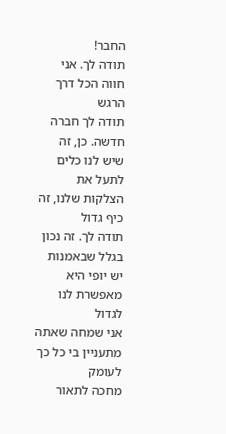החבר!
תודה לך. אני חווה הכל דרך הרגש
תודה לך חברה חדשה. כן, זה שיש לנו כלים לתעל את הצלקות שלנו, זה כיף גדול
תודה לך. זה נכון בגלל שבאמנות יש יופי היא מאפשרת לנו לגדול
אני שמחה שאתה מתעניין בי כל כך לעומק
מחכה לתאור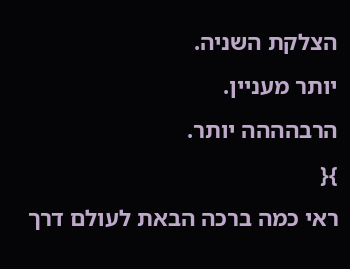הצלקת השניה.
יותר מעניין.
הרבהההה יותר.
}{
ראי כמה ברכה הבאת לעולם דרך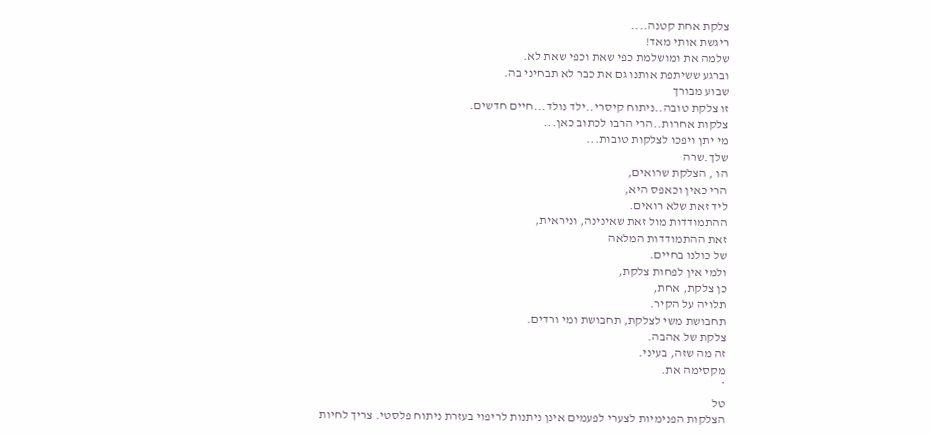צלקת אחת קטנה....
ריגשת אותי מאד!
שלמה את ומושלמת כפי שאת וכפי שאת לא.
וברגע ששיתפת אותנו גם את כבר לא תבחיני בה.
שבוע מבורך
זו צלקת טובה..ניתוח קיסרי..ילד נולד...חיים חדשים.
צלקות אחרות..הרי הרבו לכתוב כאן...
מי יתן ויפכו לצלקות טובות...
שלך.שרה
הו , הצלקת שרואים,
הרי כאין וכאפס היא,
ליד זאת שלא רואים.
ההתמודדות מול זאת שאינינה, וניראית,
זאת ההתמודדות המלאה
של כולנו בחיים.
ולמי אין לפחות צלקת,
כן צלקת, אחת,
תלויה על הקיר.
תחבושת משי לצלקת, תחבושת ומי ורדים.
צלקת של אהבה.
זה מה שזה, בעיני.
מקסימה את.
*
טל
הצלקות הפנימיות לצערי לפעמים אינן ניתנות לריפוי בעזרת ניתוח פלסטי. צריך לחיות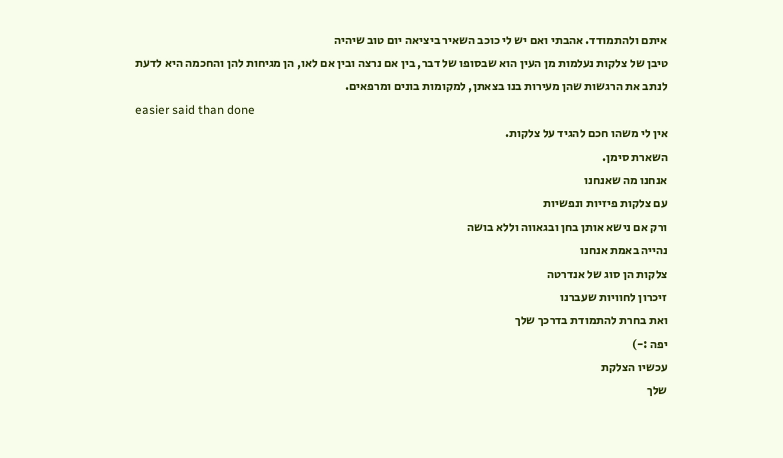איתם ולהתמודד. אהבתי ואם יש לי כוכב השאיר ביציאה יום טוב שיהיה
טיבן של צלקות נעלמות מן העין הוא שבסופו של דבר, בין אם נרצה ובין אם לאו, הן מגיחות להן והחכמה היא לדעת לנתב את הרגשות שהן מעירות בנו בצאתן, למקומות בונים ומרפאים.
easier said than done
אין לי משהו חכם להגיד על צלקות.
השארת סימן.
אנחנו מה שאנחנו
עם צלקות פיזיות ונפשיות
ורק אם נישא אותן בחן ובגאווה וללא בושה
נהייה באמת אנחנו
צלקות הן סוג של אנדרטה
זיכרון לחוויות שעברנו
ואת בחרת להתמודת בדרכך שלך
יפה :-)
עכשיו הצלקת
שלך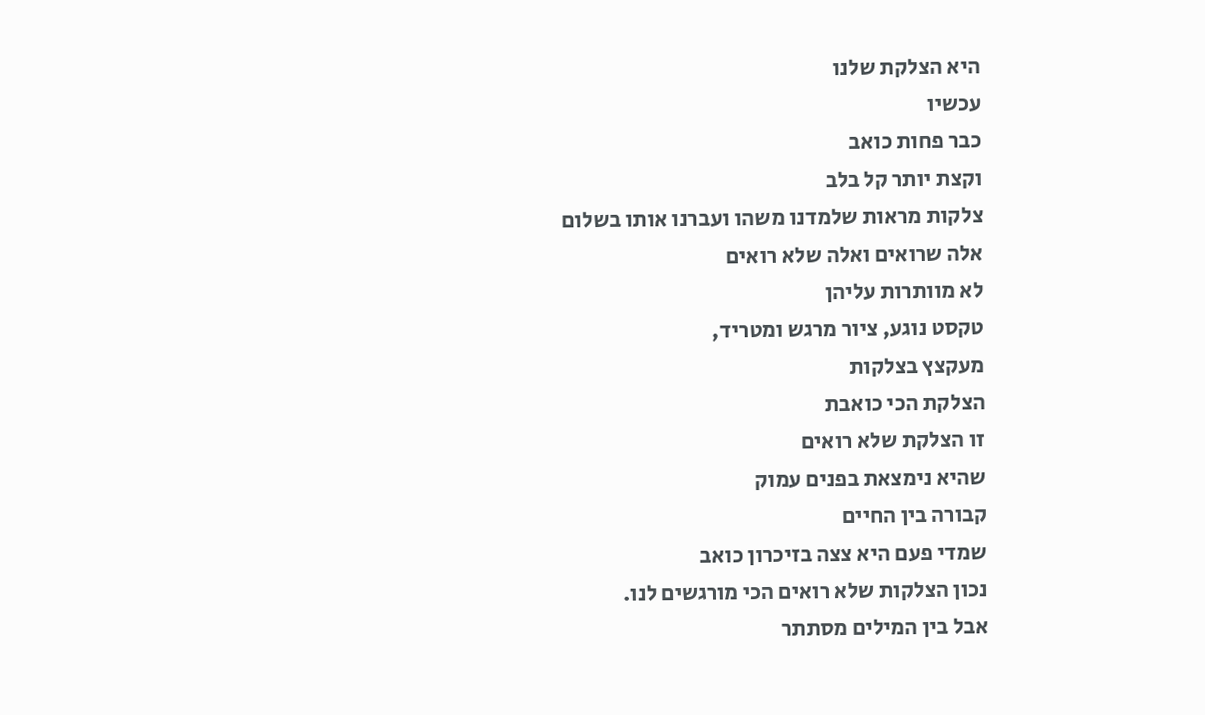היא הצלקת שלנו
עכשיו
כבר פחות כואב
וקצת יותר קל בלב
צלקות מראות שלמדנו משהו ועברנו אותו בשלום
אלה שרואים ואלה שלא רואים
לא מוותרות עליהן
טקסט נוגע, ציור מרגש ומטריד,
מעקצץ בצלקות
הצלקת הכי כואבת
זו הצלקת שלא רואים
שהיא נימצאת בפנים עמוק
קבורה בין החיים
שמדי פעם היא צצה בזיכרון כואב
נכון הצלקות שלא רואים הכי מורגשים לנו.
אבל בין המילים מסתתר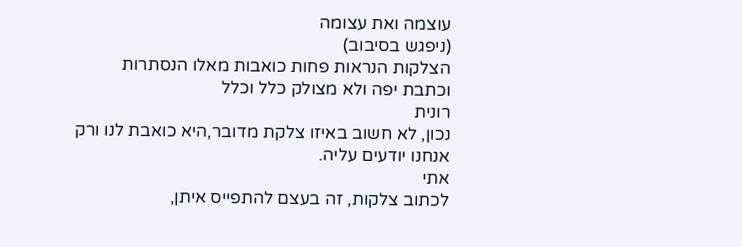עוצמה ואת עצומה
(ניפגש בסיבוב)
הצלקות הנראות פחות כואבות מאלו הנסתרות
וכתבת יפה ולא מצולק כלל וכלל
רונית
נכון, לא חשוב באיזו צלקת מדובר,היא כואבת לנו ורק אנחנו יודעים עליה.
אתי
לכתוב צלקות, זה בעצם להתפייס איתן,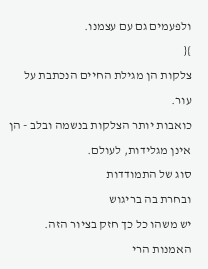ולפעמים גם עם עצמנו.
}{
צלקות הן מגילת החיים הנכתבת על עור.
כואבות יותר הצלקות בנשמה ובלב - הן אינן מגלידות, לעולם.
סוג של התמודדות
ובחרת בה בריגוש
יש משהו כל כך חזק בציור הזה. האמנות הרי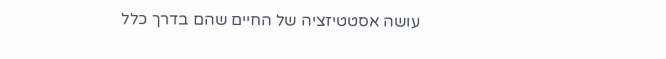עושה אסטטיזציה של החיים שהם בדרך כלל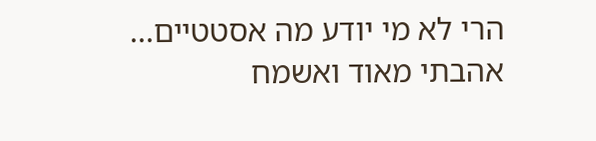הרי לא מי יודע מה אסטטיים...
אהבתי מאוד ואשמח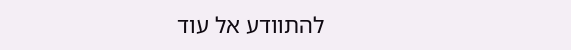להתוודע אל עוד